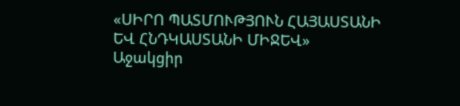«ՍԻՐՈ ՊԱՏՄՈՒԹՅՈՒՆ ՀԱՅԱՍՏԱՆԻ ԵՎ ՀՆԴԿԱՍՏԱՆԻ ՄԻՋԵՎ»
Աջակցիր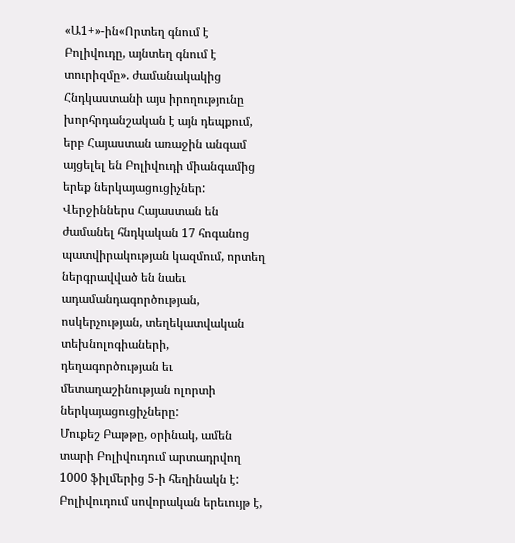«Ա1+»-ին«Որտեղ գնում է Բոլիվուդը, այնտեղ գնում է տուրիզմը». ժամանակակից Հնդկաստանի այս իրողությունը խորհրդանշական է այն դեպքում, երբ Հայաստան առաջին անգամ այցելել են Բոլիվուդի միանգամից երեք ներկայացուցիչներ: Վերջիններս Հայաստան են ժամանել հնդկական 17 հոգանոց պատվիրակության կազմում, որտեղ ներգրավված են նաեւ ադամանդագործության, ոսկերչության, տեղեկատվական տեխնոլոգիաների, դեղագործության եւ մետաղաշինության ոլորտի ներկայացուցիչները:
Մուքեշ Բաթթը, օրինակ, ամեն տարի Բոլիվուդում արտադրվող 1000 ֆիլմերից 5-ի հեղինակն է: Բոլիվուդում սովորական երեւույթ է,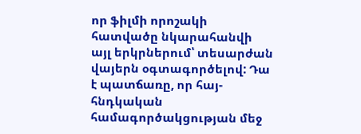որ ֆիլմի որոշակի հատվածը նկարահանվի այլ երկրներում՝ տեսարժան վայերն օգտագործելով: Դա է պատճառը, որ հայ-հնդկական համագործակցության մեջ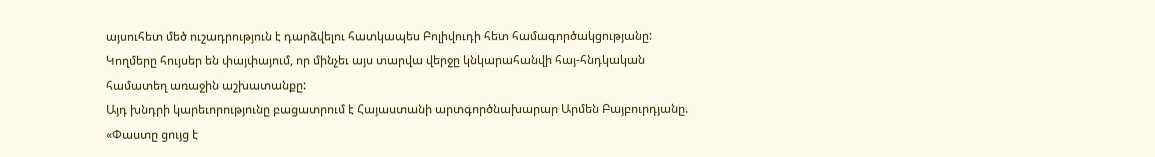այսուհետ մեծ ուշադրություն է դարձվելու հատկապես Բոլիվուդի հետ համագործակցությանը: Կողմերը հույսեր են փայփայում, որ մինչեւ այս տարվա վերջը կնկարահանվի հայ-հնդկական համատեղ առաջին աշխատանքը:
Այդ խնդրի կարեւորությունը բացատրում է Հայաստանի արտգործնախարար Արմեն Բայբուրդյանը. «Փաստը ցույց է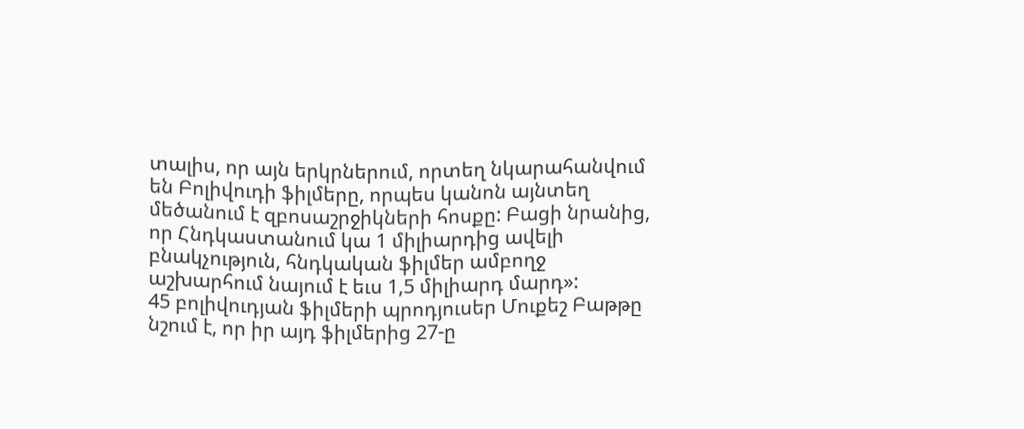տալիս, որ այն երկրներում, որտեղ նկարահանվում են Բոլիվուդի ֆիլմերը, որպես կանոն այնտեղ մեծանում է զբոսաշրջիկների հոսքը: Բացի նրանից, որ Հնդկաստանում կա 1 միլիարդից ավելի բնակչություն, հնդկական ֆիլմեր ամբողջ աշխարհում նայում է եւս 1,5 միլիարդ մարդ»:
45 բոլիվուդյան ֆիլմերի պրոդյուսեր Մուքեշ Բաթթը նշում է, որ իր այդ ֆիլմերից 27-ը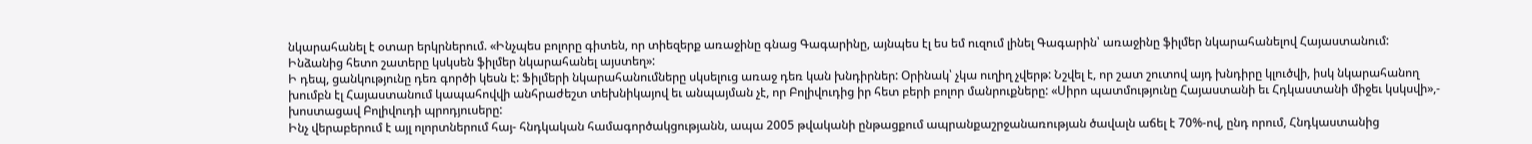նկարահանել է օտար երկրներում. «Ինչպես բոլորը գիտեն, որ տիեզերք առաջինը գնաց Գագարինը, այնպես էլ ես եմ ուզում լինել Գագարին՝ առաջինը ֆիլմեր նկարահանելով Հայաստանում: Ինձանից հետո շատերը կսկսեն ֆիլմեր նկարահանել այստեղ»:
Ի դեպ, ցանկությունը դեռ գործի կեսն է: Ֆիլմերի նկարահանումները սկսելուց առաջ դեռ կան խնդիրներ: Օրինակ՝ չկա ուղիղ չվերթ: Նշվել է, որ շատ շուտով այդ խնդիրը կլուծվի, իսկ նկարահանող խումբն էլ Հայաստանում կապահովվի անհրաժեշտ տեխնիկայով եւ անպայման չէ, որ Բոլիվուդից իր հետ բերի բոլոր մանրուքները: «Սիրո պատմությունը Հայաստանի եւ Հդկաստանի միջեւ կսկսվի»,- խոստացավ Բոլիվուդի պրոդյուսերը:
Ինչ վերաբերում է այլ ոլորտներում հայ- հնդկական համագործակցությանն, ապա 2005 թվականի ընթացքում ապրանքաշրջանառության ծավալն աճել է 70%-ով, ընդ որում, Հնդկաստանից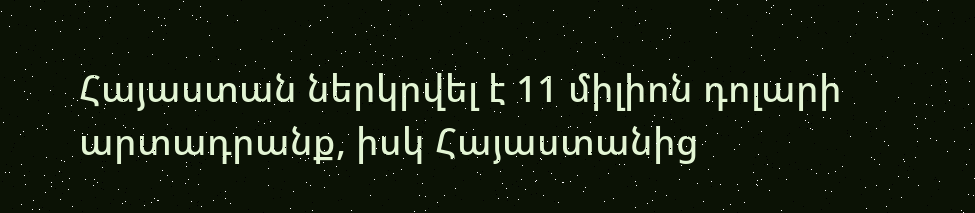Հայաստան ներկրվել է 11 միլիոն դոլարի արտադրանք, իսկ Հայաստանից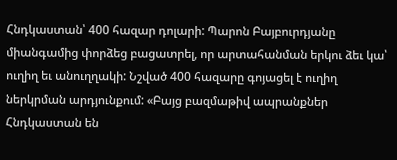Հնդկաստան՝ 400 հազար դոլարի: Պարոն Բայբուրդյանը միանգամից փորձեց բացատրել, որ արտահանման երկու ձեւ կա՝ ուղիղ եւ անուղղակի: Նշված 400 հազարը գոյացել է ուղիղ ներկրման արդյունքում: «Բայց բազմաթիվ ապրանքներ Հնդկաստան են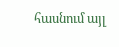հասնում այլ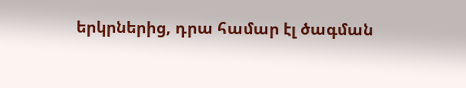երկրներից, դրա համար էլ ծագման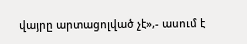վայրը արտացոլված չէ»,- ասում է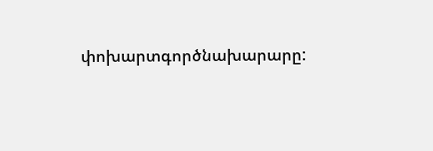փոխարտգործնախարարը: